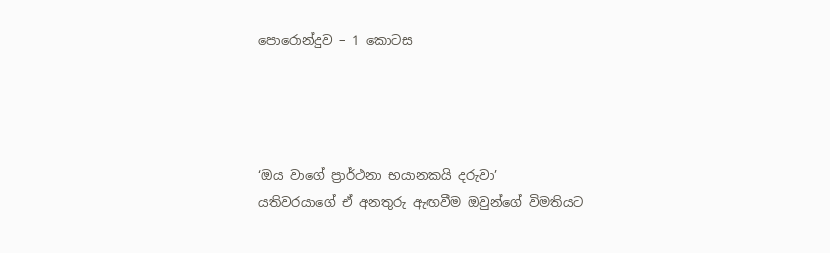පොරොන්දුව – 1 කොටස




‘ඔය වාගේ ප්‍රාර්ථනා භයානකයි දරුවා’
යතිවරයාගේ ඒ අනතුරු ඇඟවීම ඔවුන්ගේ විමතියට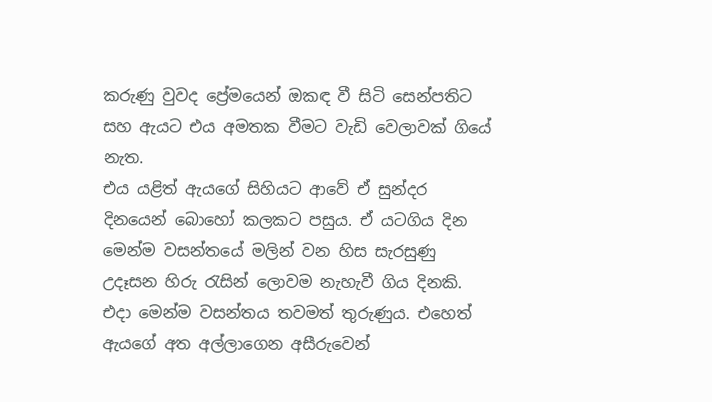කරුණු වුවද ප්‍රේමයෙන් ඔකඳ වී සිටි සෙන්පතිට සහ ඇයට එය අමතක වීමට වැඩි වෙලාවක් ගියේ නැත.
එය යළිත් ඇයගේ සිහියට ආවේ ඒ සුන්දර දිනයෙන් බොහෝ කලකට පසුය. ඒ යටගිය දින මෙන්ම වසන්තයේ මලින් වන හිස සැරසුණු උදෑසන හිරු රැසින් ලොවම නැහැවී ගිය දිනකි. එදා මෙන්ම වසන්තය තවමත් තුරුණුය. එහෙත් ඇයගේ අත අල්ලාගෙන අසීරුවෙන්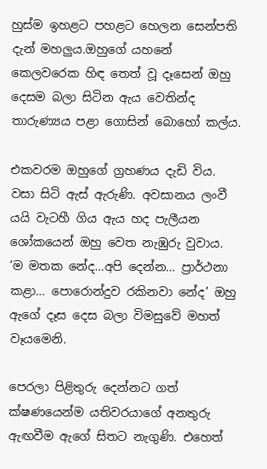හුස්ම ඉහළට පහළට හෙලන සෙන්පති දැන් මහලුය.ඔහුගේ යහනේ කෙලවරෙක හිඳ තෙත් වූ දෑසෙන් ඔහු දෙසම බලා සිටින ඇය වෙතින්ද තාරුණ්‍යය පළා ගොසින් බොහෝ කල්ය.

එකවරම ඔහුගේ ග්‍රහණය දැඩි විය. වසා සිටි ඇස් ඇරුණි. අවසානය ලංවී යයි වැටහී ගිය ඇය හද පැලීයන ශෝකයෙන් ඔහු වෙත නැඹුරු වුවාය.
‘ම මතක නේද…අපි දෙන්න… ප්‍රාර්ථනා කළා… පොරොන්දුව රකිනවා නේද’ ඔහු ඇගේ දෑස දෙස බලා විමසුවේ මහත් වෑයමෙනි.

පෙරලා පිළිතුරු දෙන්නට ගත් ක්ෂණයෙන්ම යතිවරයාගේ අනතුරු ඇඟවීම ඇගේ සිතට නැගුණි. එහෙත්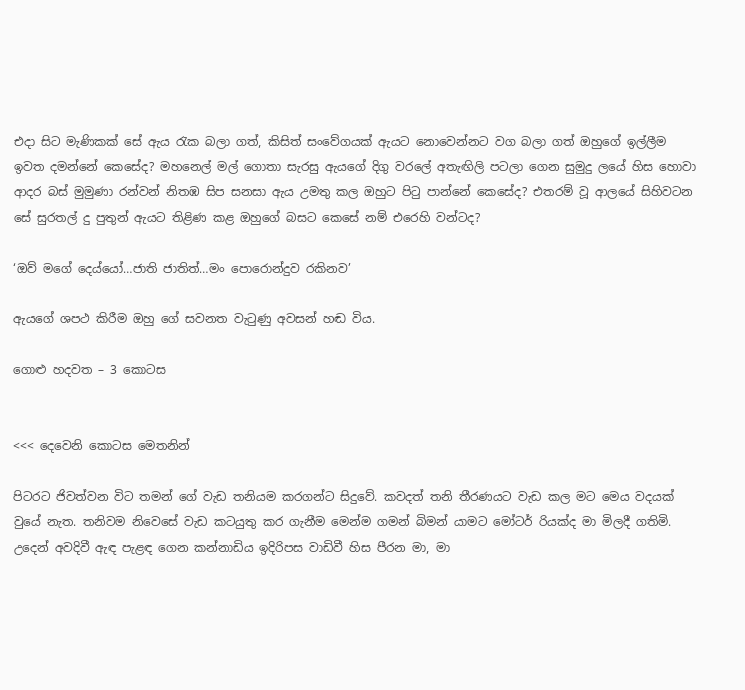එදා සිට මැණිකක් සේ ඇය රැක බලා ගත්, කිසිත් සංවේගයක් ඇයට නොවෙන්නට වග බලා ගත් ඔහුගේ ඉල්ලීම ඉවත දමන්නේ කෙසේද? මහනෙල් මල් ගොතා සැරසු ඇයගේ දිගු වරලේ අතැඟිලි පටලා ගෙන සුමුදු ලයේ හිස හොවා ආදර බස් මුමුණා රන්වන් නිතඹ සිප සනසා ඇය උමතු කල ඔහුට පිටු පාන්නේ කෙසේද? එතරම් වූ ආලයේ සිහිවටන සේ සුරතල් දු පුතුන් ඇයට තිළිණ කළ ඔහුගේ බසට කෙසේ නම් එරෙහි වන්ටද?

‘ඔව් මගේ දෙය්යෝ…ජාති ජාතිත්…මං පොරොන්දුව රකිනව’

ඇයගේ ශපථ කිරීම ඔහු ගේ සවනත වැටුණු අවසන් හඬ විය.

ගොළු හදවත – 3 කොටස


<<< දෙවෙනි කොටස මෙතනින්

පිටරට ජිවත්වන විට තමන් ගේ වැඩ තනියම කරගන්ට සිදුවේ. කවදත් තනි තීරණයට වැඩ කල මට මෙය වදයක් වුයේ නැත. තනිවම නිවෙසේ වැඩ කටයුතු කර ගැනීම මෙන්ම ගමන් බිමන් යාමට මෝටර් රියක්ද මා මිලදී ගතිමි. උදෙන් අවදිවී ඇඳ පැළඳ ගෙන කන්නාඩිය ඉදිරිපස වාඩිවී හිස පීරන මා, මා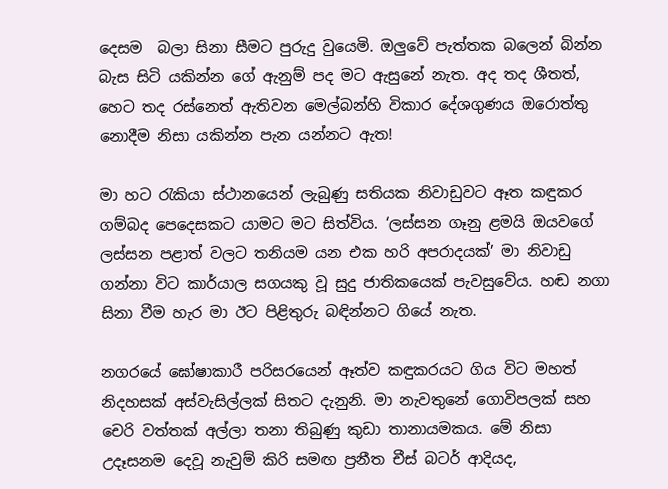දෙසම  බලා සිනා සීමට පුරුදු වුයෙමි. ඔලුවේ පැත්තක බලෙන් බින්න බැස සිටි යකින්න ගේ ඇනුම් පද මට ඇසුනේ නැත. අද තද ශීතත්, හෙට තද රස්නෙත් ඇතිවන මෙල්බන්හි විකාර දේශගුණය ඔරොත්තු නොදීම නිසා යකින්න පැන යන්නට ඇත!

මා හට රැකියා ස්ථානයෙන් ලැබුණු සතියක නිවාඩුවට ඈත කඳුකර ගම්බද පෙදෙසකට යාමට මට සිත්විය. ‘ලස්සන ගෑනු ළමයි ඔයවගේ ලස්සන පළාත් වලට තනියම යන එක හරි අපරාදයක්’ මා නිවාඩු ගන්නා විට කාර්යාල සගයකු වූ සුදු ජාතිකයෙක් පැවසුවේය. හඬ නගා සිනා වීම හැර මා ඊට පිළිතුරු බඳින්නට ගියේ නැත.

නගරයේ ඝෝෂාකාරී පරිසරයෙන් ඈත්ව කඳුකරයට ගිය විට මහත් නිදහසක් අස්වැසිල්ලක් සිතට දැනුනි. මා නැවතුනේ ගොවිපලක් සහ චෙරි වත්තක් අල්ලා තනා තිබුණු කුඩා තානායමකය. මේ නිසා උදෑසනම දෙවූ නැවුම් කිරි සමඟ ප්‍රනීත චීස් බටර් ආදියද,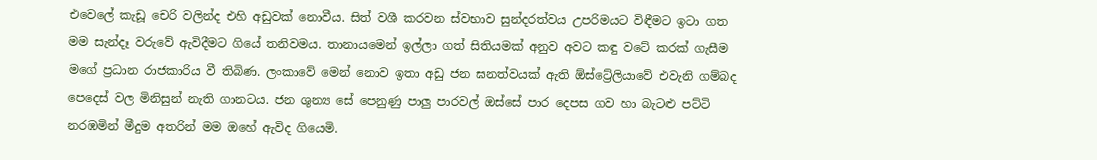එවෙලේ කැඩූ චෙරි වලින්ද එහි අඩුවක් නොවීය. සිත් වශී කරවන ස්වභාව සුන්දරත්වය උපරිමයට විඳීමට ඉටා ගත මම සැන්දෑ වරුවේ ඇවිදීමට ගියේ තනිවමය. තානායමෙන් ඉල්ලා ගත් සිතියමක් අනුව අවට කඳු වටේ කරක් ගැසීම මගේ ප්‍රධාන රාජකාරිය වී තිබිණ. ලංකාවේ මෙන් නොව ඉතා අඩු ජන ඝනත්වයක් ඇති ඕස්ට්‍රේලියාවේ එවැනි ගම්බද පෙදෙස් වල මිනිසුන් නැති ගානටය. ජන ශුන්‍ය සේ පෙනුණු පාලු පාරවල් ඔස්සේ පාර දෙපස ගව හා බැටළු පට්ටි නරඹමින් මීදුම අතරින් මම ඔහේ ඇවිද ගියෙමි.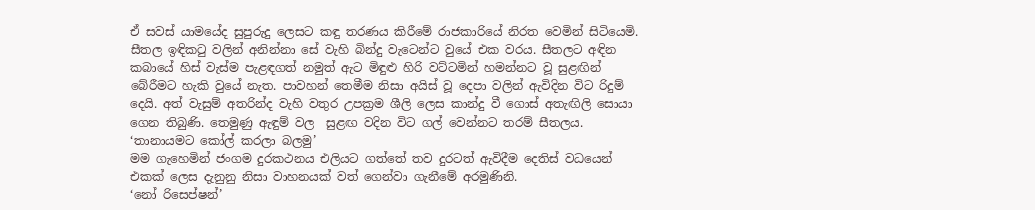ඒ සවස් යාමයේද සුපුරුදු ලෙසට කඳු තරණය කිරීමේ රාජකාරියේ නිරත වෙමින් සිටියෙමි. සීතල ඉඳිකටු වලින් අනින්නා සේ වැහි බින්දු වැටෙන්ට වුයේ එක වරය. සීතලට අඳින කබායේ හිස් වැස්ම පැළඳගත් නමුත් ඇට මිඳුළු හිරි වට්ටමින් හමන්නට වූ සුළඟින් බේරීමට හැකි වුයේ නැත. පාවහන් තෙමීම නිසා අයිස් වූ දෙපා වලින් ඇවිදින විට රිදුම් දෙයි. අත් වැසුම් අතරින්ද වැහි වතුර උපක්‍රම ශීලි ලෙස කාන්දු වී ගොස් අතැඟිලි සොයා ගෙන තිබුණි. තෙමුණු ඇඳුම් වල  සුළඟ වදින විට ගල් වෙන්නට තරම් සීතලය.
‘තානායමට කෝල් කරලා බලමු’
මම ගැහෙමින් ජංගම දුරකථනය එලියට ගත්තේ තව දුරටත් ඇවිදීම දෙතිස් වධයෙන් එකක් ලෙස දැනුනු නිසා වාහනයක් වත් ගෙන්වා ගැනීමේ අරමුණිනි.
‘නෝ රිසෙප්ෂන්’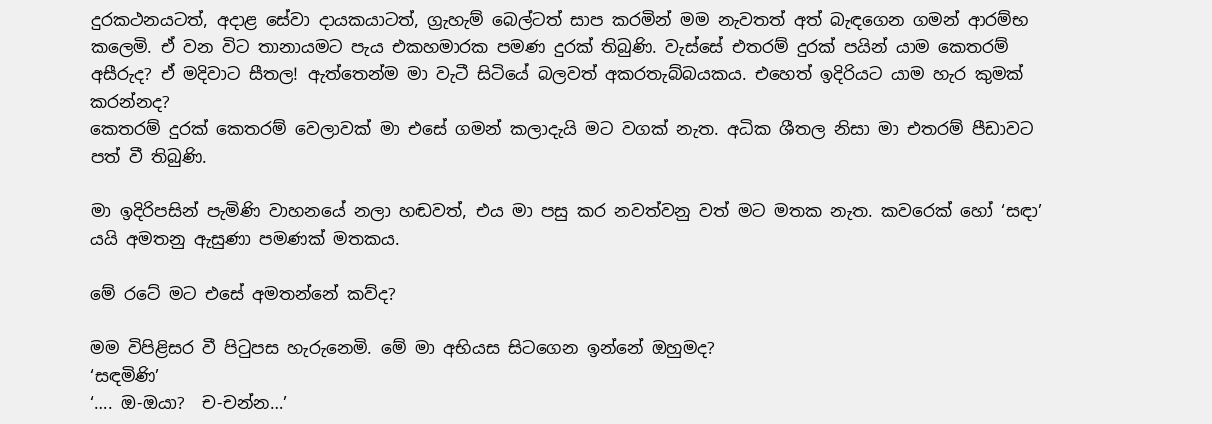දුරකථනයටත්, අදාළ සේවා දායකයාටත්, ග්‍රැහැම් බෙල්ටත් සාප කරමින් මම නැවතත් අත් බැඳගෙන ගමන් ආරම්භ කලෙමි. ඒ වන විට තානායමට පැය එකහමාරක පමණ දුරක් තිබුණි. වැස්සේ එතරම් දුරක් පයින් යාම කෙතරම් අසීරුද? ඒ මදිවාට සීතල! ඇත්තෙන්ම මා වැටී සිටියේ බලවත් අකරතැබ්බයකය. එහෙත් ඉදිරියට යාම හැර කුමක් කරන්නද?
කෙතරම් දුරක් කෙතරම් වෙලාවක් මා එසේ ගමන් කලාදැයි මට වගක් නැත. අධික ශීතල නිසා මා එතරම් පීඩාවට පත් වී තිබුණි.

මා ඉදිරිපසින් පැමිණි වාහනයේ නලා හඬවත්, එය මා පසු කර නවත්වනු වත් මට මතක නැත. කවරෙක් හෝ ‘සඳා’ යයි අමතනු ඇසුණා පමණක් මතකය.

මේ රටේ මට එසේ අමතන්නේ කව්ද?

මම විපිළිසර වී පිටුපස හැරුනෙමි. මේ මා අභියස සිටගෙන ඉන්නේ ඔහුමද?
‘සඳමිණි’
‘…. ඔ-ඔයා?  ච-චන්න…’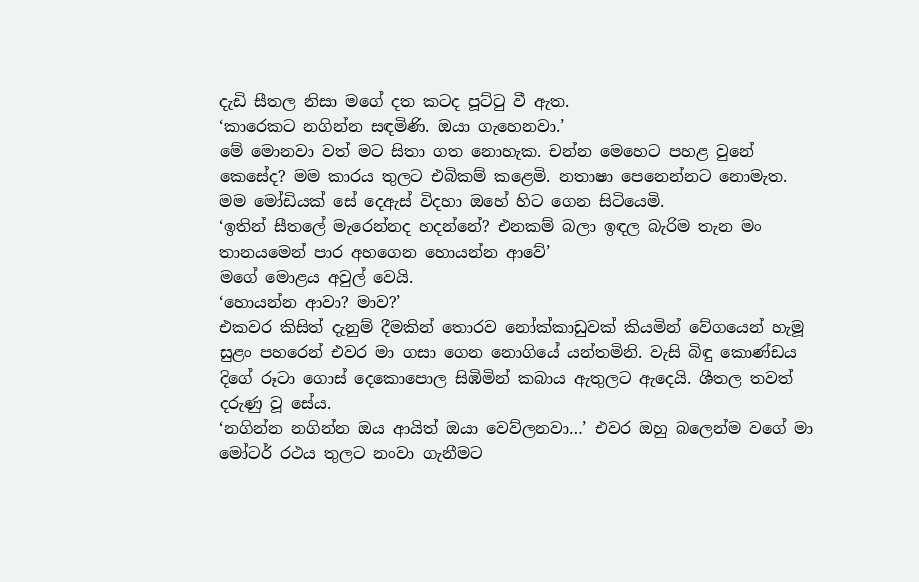දැඩි සීතල නිසා මගේ දත කටද පූට්ටු වී ඇත.
‘කාරෙකට නගින්න සඳමිණි. ඔයා ගැහෙනවා.’
මේ මොනවා වත් මට සිතා ගත නොහැක. චන්න මෙහෙට පහළ වුනේ කෙසේද? මම කාරය තුලට එබිකම් කළෙමි. නතාෂා පෙනෙන්නට නොමැත.
මම මෝඩියක් සේ දෙඇස් විදහා ඔහේ හිට ගෙන සිටියෙමි.
‘ඉතින් සීතලේ මැරෙන්නද හදන්නේ? එනකම් බලා ඉඳල බැරිම තැන මං තානයමෙන් පාර අහගෙන හොයන්න ආවේ’
මගේ මොළය අවුල් වෙයි.
‘හොයන්න ආවා? මාව?’
එකවර කිසිත් දැනුම් දීමකින් තොරව නෝක්කාඩුවක් කියමින් වේගයෙන් හැමූ සුළං පහරෙන් එවර මා ගසා ගෙන නොගියේ යන්තමිනි. වැසි බිඳු කොණ්ඩය දිගේ රූටා ගොස් දෙකොපොල සිඹිමින් කබාය ඇතුලට ඇදෙයි. ශීතල තවත් දරුණු වූ සේය.
‘නගින්න නගින්න ඔය ආයිත් ඔයා වෙව්ලනවා…’ එවර ඔහු බලෙන්ම වගේ මා මෝටර් රථය තුලට නංවා ගැනීමට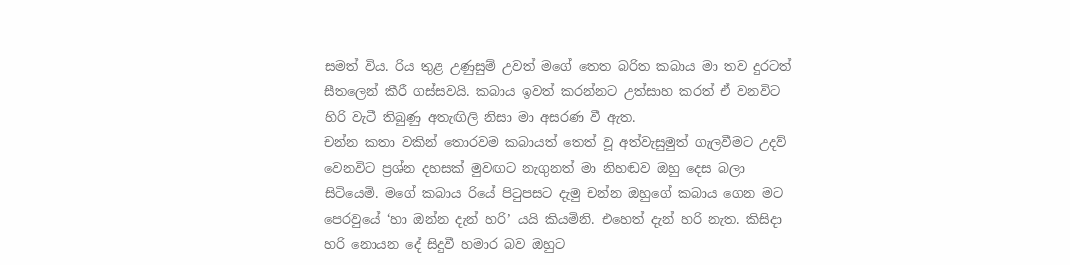සමත් විය. රිය තුළ උණුසුම් උවත් මගේ තෙත බරිත කබාය මා තව දුරටත් සීතලෙන් කීරී ගස්සවයි. කබාය ඉවත් කරන්නට උත්සාහ කරත් ඒ වනවිට හිරි වැටී තිබුණු අතැඟිලි නිසා මා අසරණ වී ඇත.
චන්න කතා වකින් තොරවම කබායත් තෙත් වූ අත්වැසුමුත් ගැලවීමට උදව් වෙනවිට ප්‍රශ්න දහසක් මුවඟට නැගුනත් මා නිහඬව ඔහු දෙස බලා සිටියෙමි. මගේ කබාය රියේ පිටුපසට දැමු චන්න ඔහුගේ කබාය ගෙන මට පෙරවුයේ ‘හා ඔන්න දැන් හරි’ යයි කියමිනි. එහෙත් දැන් හරි නැත. කිසිදා හරි නොයන දේ සිදුවී හමාර බව ඔහුට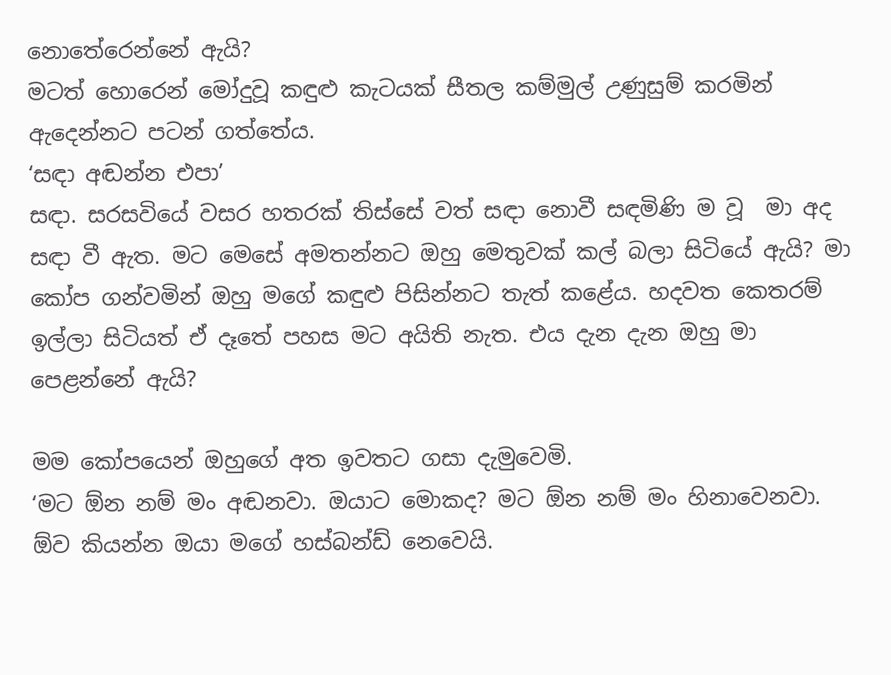නොතේරෙන්නේ ඇයි?
මටත් හොරෙන් මෝදුවූ කඳුළු කැටයක් සීතල කම්මුල් උණුසුම් කරමින් ඇදෙන්නට පටන් ගත්තේය.
‘සඳා අඬන්න එපා’
සඳා. සරසවියේ වසර හතරක් තිස්සේ වත් සඳා නොවී සඳමිණි ම වූ  මා අද සඳා වී ඇත. මට මෙසේ අමතන්නට ඔහු මෙතුවක් කල් බලා සිටියේ ඇයි? මා කෝප ගන්වමින් ඔහු මගේ කඳුළු පිසින්නට තැත් කළේය. හදවත කෙතරම් ඉල්ලා සිටියත් ඒ දෑතේ පහස මට අයිති නැත. එය දැන දැන ඔහු මා පෙළන්නේ ඇයි?

මම කෝපයෙන් ඔහුගේ අත ඉවතට ගසා දැමුවෙමි.
‘මට ඕන නම් මං අඬනවා. ඔයාට මොකද? මට ඕන නම් මං හිනාවෙනවා. ඕව කියන්න ඔයා මගේ හස්බන්ඩ් නෙවෙයි.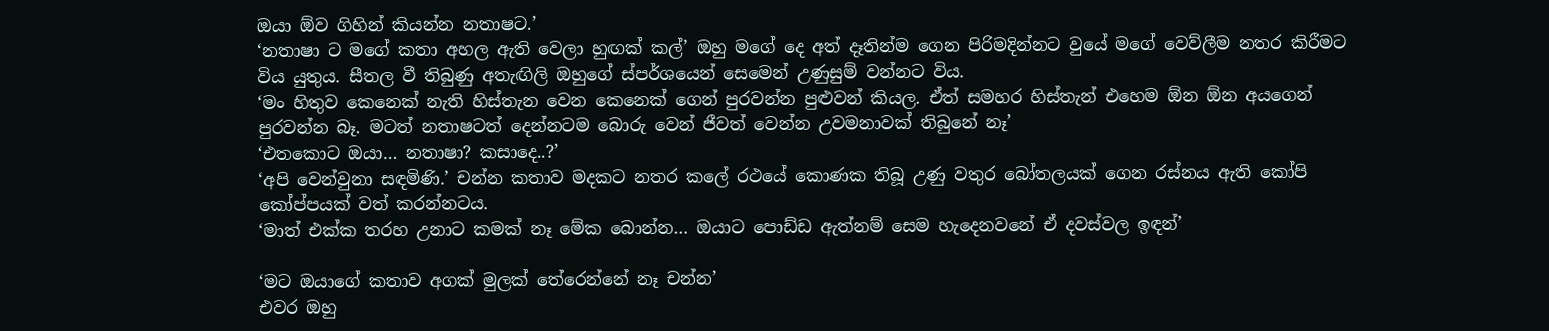ඔයා ඕව ගිහින් කියන්න නතාෂට.’
‘නතාෂා ට මගේ කතා අහල ඇති වෙලා හුඟක් කල්’ ඔහු මගේ දෙ අත් දෑතින්ම ගෙන පිරිමදින්නට වුයේ මගේ වෙව්ලීම නතර කිරීමට විය යුතුය. සීතල වී තිබුණු අතැඟිලි ඔහුගේ ස්පර්ශයෙන් සෙමෙන් උණුසුම් වන්නට විය.
‘මං හිතුව කෙනෙක් නැති හිස්තැන වෙන කෙනෙක් ගෙන් පුරවන්න පුළුවන් කියල. ඒත් සමහර හිස්තැන් එහෙම ඕන ඕන අයගෙන් පුරවන්න බෑ. මටත් නතාෂටත් දෙන්නටම බොරු වෙන් ජීවත් වෙන්න උවමනාවක් තිබුනේ නෑ’
‘එතකොට ඔයා… නතාෂා? කසාදෙ..?’
‘අපි වෙන්වුනා සඳමිණි.’ චන්න කතාව මදකට නතර කලේ රථයේ කොණක තිබූ උණු වතුර බෝතලයක් ගෙන රස්නය ඇති කෝපි කෝප්පයක් වත් කරන්නටය.
‘මාත් එක්ක තරහ උනාට කමක් නෑ මේක බොන්න… ඔයාට පොඩ්ඩ ඇත්නම් සෙම හැදෙනවනේ ඒ දවස්වල ඉඳන්’

‘මට ඔයාගේ කතාව අගක් මුලක් තේරෙන්නේ නෑ චන්න’
එවර ඔහු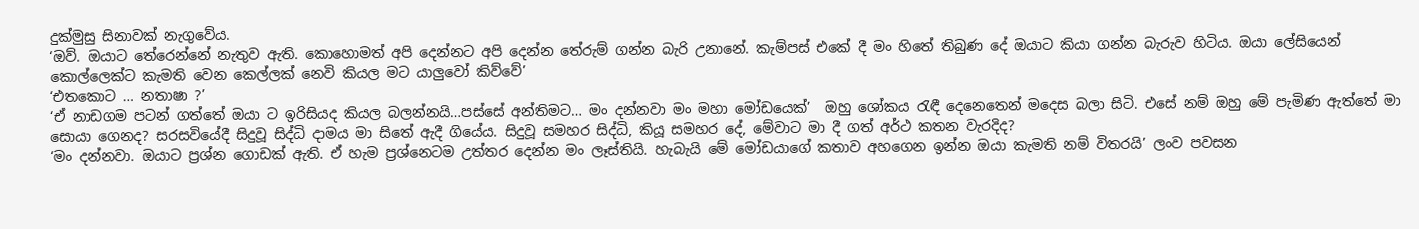දුක්මුසු සිනාවක් නැගුවේය.
‘ඔව්. ඔයාට තේරෙන්නේ නැතුව ඇති. කොහොමත් අපි දෙන්නට අපි දෙන්න තේරුම් ගන්න බැරි උනානේ. කැම්පස් එකේ දී මං හිතේ තිබුණ දේ ඔයාට කියා ගන්න බැරුව හිටිය. ඔයා ලේසියෙන් කොල්ලෙක්ට කැමති වෙන කෙල්ලක් නෙවි කියල මට යාලුවෝ කිව්වේ’
‘එතකොට … නතාෂා ?’
‘ඒ නාඩගම පටන් ගත්තේ ඔයා ට ඉරිසියද කියල බලන්නයි…පස්සේ අන්තිමට… මං දන්නවා මං මහා මෝඩයෙක්’  ඔහු ශෝකය රැඳී දෙනෙතෙන් මදෙස බලා සිටි. එසේ නම් ඔහු මේ පැමිණ ඇත්තේ මා සොයා ගෙනද? සරසවියේදී සිදුවූ සිද්ධි දාමය මා සිතේ ඇදී ගියේය. සිදුවූ සමහර සිද්ධි, කියූ සමහර දේ, මේවාට මා දී ගත් අර්ථ කතන වැරදිද?
‘මං දන්නවා. ඔයාට ප්‍රශ්න ගොඩක් ඇති. ඒ හැම ප්‍රශ්නෙටම උත්තර දෙන්න මං ලෑස්තියි. හැබැයි මේ මෝඩයාගේ කතාව අහගෙන ඉන්න ඔයා කැමති නම් විතරයි’ ලංව පවසන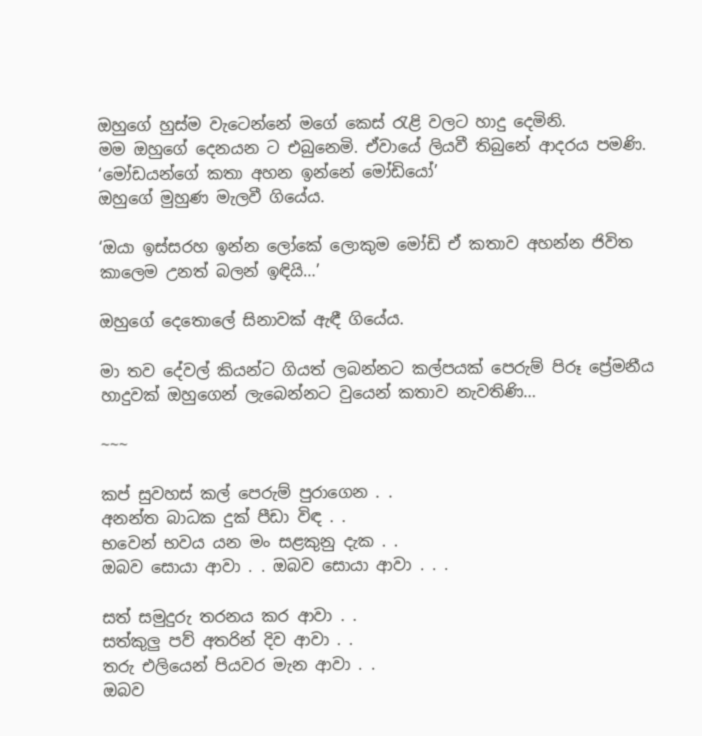ඔහුගේ හුස්ම වැටෙන්නේ මගේ කෙස් රැළි වලට හාදු දෙමිනි.
මම ඔහුගේ දෙනයන ට එබුනෙමි. ඒවායේ ලියවී තිබුනේ ආදරය පමණි.
‘මෝඩයන්ගේ කතා අහන ඉන්නේ මෝඩියෝ’
ඔහුගේ මුහුණ මැලවී ගියේය.

‘ඔයා ඉස්සරහ ඉන්න ලෝකේ ලොකුම මෝඩි ඒ කතාව අහන්න ජිවිත කාලෙම උනත් බලන් ඉඳියි…’

ඔහුගේ දෙතොලේ සිනාවක් ඇඳී ගියේය.

මා තව දේවල් කියන්ට ගියත් ලබන්නට කල්පයක් පෙරුම් පිරූ ප්‍රේමනීය හාදුවක් ඔහුගෙන් ලැබෙන්නට වුයෙන් කතාව නැවතිණි…

~~~

කප් සුවහස් කල් පෙරුම් පුරාගෙන . .
අනන්ත බාධක දුක් පීඩා විඳ . .
භවෙන් භවය යන මං සළකුනු දැක . .
ඔබව සොයා ආවා . . ඔබව සොයා ආවා . . .

සත් සමුදුරු තරනය කර ආවා . .
සත්කුලු පව් අතරින් දිව ආවා . .
තරු එලියෙන් පියවර මැන ආවා . .
ඔබව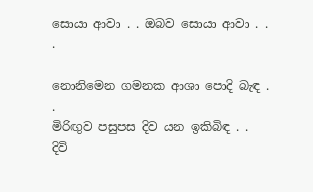සොයා ආවා . . ඔබව සොයා ආවා . . .

නොනිමෙන ගමනක ආශා පොදි බැඳ . .
මිරිඟුව පසුපස දිව යන ඉකිබිඳ . .
දිවි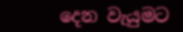දෙන වැයුමට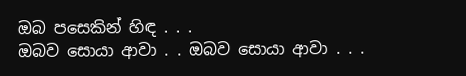ඔබ පසෙකින් හිඳ . . .
ඔබව සොයා ආවා . . ඔබව සොයා ආවා . . .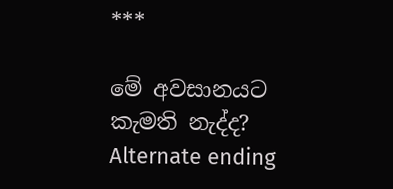***

මේ අවසානයට කැමති නැද්ද? Alternate ending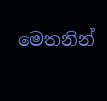මෙතනින්